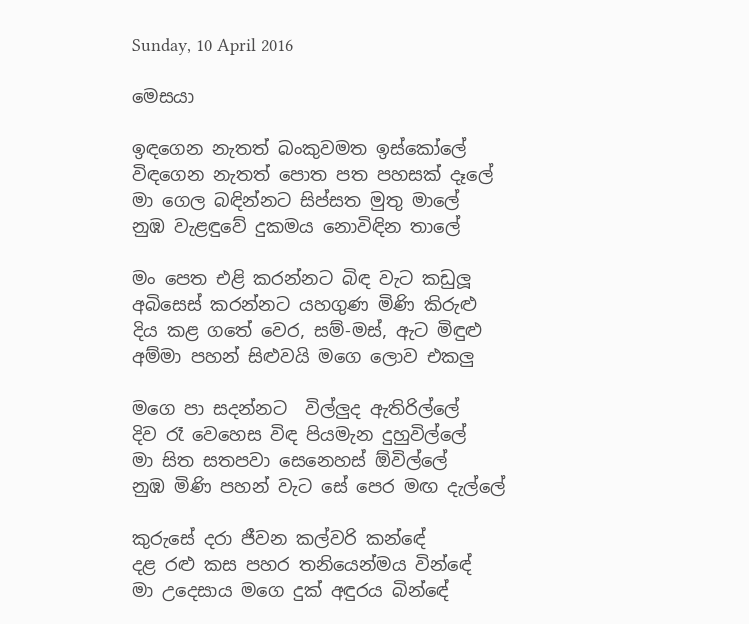Sunday, 10 April 2016

මෙසයා

ඉඳගෙන නැතත් බංකුවමත ඉස්කෝලේ
විඳගෙන නැතත් පොත පත පහසක් දෑලේ
මා ගෙල බඳින්නට සිප්සත මුතු මාලේ
නුඹ වැළඳුවේ දුකමය නොවිඳින තාලේ

මං පෙත එළි කරන්නට බිඳ වැට කඩුලූ
අබිසෙස් කරන්නට යහගුණ මිණි කිරුළු
දිය කළ ගතේ වෙර, සම්-මස්, ඇට මිඳුළු
අම්මා පහන් සිළුවයි මගෙ ලොව එකලු

මගෙ පා සදන්නට  විල්ලුද ඇතිරිල්ලේ
දිව රෑ වෙහෙස විඳ පියමැන දුහුවිල්ලේ
මා සිත සතපවා සෙනෙහස් ඕවිල්ලේ
නුඹ මිණි පහන් වැට සේ පෙර මඟ දැල්ලේ

කුරුසේ දරා ජීවන කල්වරි කන්ඳේ
දළ රළු කස පහර තනියෙන්මය වින්ඳේ
මා උදෙසාය මගෙ දුක් අඳුරය බින්ඳේ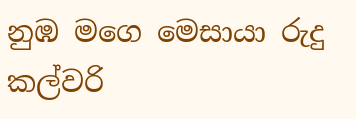නුඹ මගෙ මෙසායා රුදු කල්වරි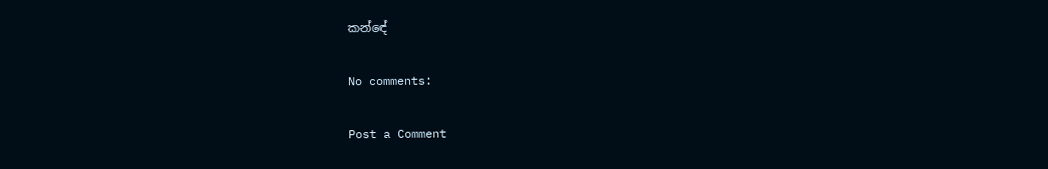කන්ඳේ

No comments:

Post a Comment